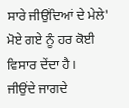ਸਾਰੇ ਜੀਉਂਦਿਆਂ ਦੇ ਮੇਲੇ' ਮੋਏ ਗਏ ਨੂੰ ਹਰ ਕੋਈ ਵਿਸਾਰ ਦੇਂਦਾ ਹੈ।
ਜੀਉਂਦੇ ਜਾਗਦੇ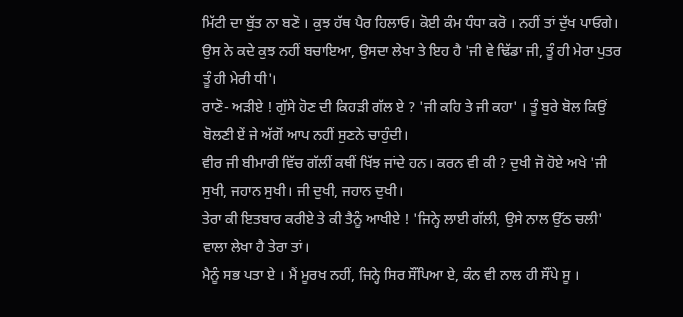ਮਿੱਟੀ ਦਾ ਬੁੱਤ ਨਾ ਬਣੋ । ਕੁਝ ਹੱਥ ਪੈਰ ਹਿਲਾਓ। ਕੋਈ ਕੰਮ ਧੰਧਾ ਕਰੋ । ਨਹੀਂ ਤਾਂ ਦੁੱਖ ਪਾਓਗੇ।
ਉਸ ਨੇ ਕਦੇ ਕੁਝ ਨਹੀਂ ਬਚਾਇਆ, ਉਸਦਾ ਲੇਖਾ ਤੇ ਇਹ ਹੈ 'ਜੀ ਵੇ ਢਿੱਡਾ ਜੀ, ਤੂੰ ਹੀ ਮੇਰਾ ਪੁਤਰ ਤੂੰ ਹੀ ਮੇਰੀ ਧੀ'।
ਰਾਣੋ- ਅੜੀਏ ! ਗੁੱਸੇ ਹੋਣ ਦੀ ਕਿਹੜੀ ਗੱਲ ਏ ? 'ਜੀ ਕਹਿ ਤੇ ਜੀ ਕਹਾ' । ਤੂੰ ਬੁਰੇ ਬੋਲ ਕਿਉਂ ਬੋਲਣੀ ਏਂ ਜੇ ਅੱਗੋਂ ਆਪ ਨਹੀਂ ਸੁਣਨੇ ਚਾਹੁੰਦੀ।
ਵੀਰ ਜੀ ਬੀਮਾਰੀ ਵਿੱਚ ਗੱਲੀਂ ਕਥੀਂ ਖਿੱਝ ਜਾਂਦੇ ਹਨ। ਕਰਨ ਵੀ ਕੀ ? ਦੁਖੀ ਜੋ ਹੋਏ ਅਖੇ 'ਜੀ ਸੁਖੀ, ਜਹਾਨ ਸੁਖੀ। ਜੀ ਦੁਖੀ, ਜਹਾਨ ਦੁਖੀ।
ਤੇਰਾ ਕੀ ਇਤਬਾਰ ਕਰੀਏ ਤੇ ਕੀ ਤੈਨੂੰ ਆਖੀਏ ! 'ਜਿਨ੍ਹੇ ਲਾਈ ਗੱਲੀ, ਉਸੇ ਨਾਲ ਉੱਠ ਚਲੀ' ਵਾਲਾ ਲੇਖਾ ਹੈ ਤੇਰਾ ਤਾਂ।
ਮੈਨੂੰ ਸਭ ਪਤਾ ਏ । ਮੈਂ ਮੂਰਖ ਨਹੀਂ, ਜਿਨ੍ਹੇ ਸਿਰ ਸੌਂਪਿਆ ਏ, ਕੰਨ ਵੀ ਨਾਲ ਹੀ ਸੌਂਪੇ ਸੂ ।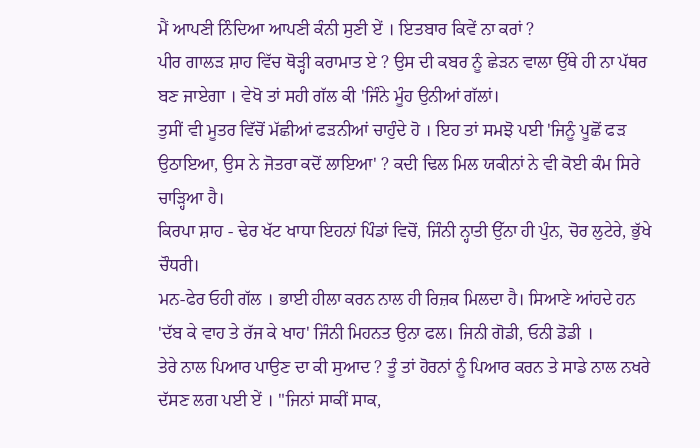ਮੈਂ ਆਪਣੀ ਨਿੰਦਿਆ ਆਪਣੀ ਕੰਨੀ ਸੁਣੀ ਏਂ । ਇਤਬਾਰ ਕਿਵੇਂ ਨਾ ਕਰਾਂ ?
ਪੀਰ ਗਾਲੜ ਸ਼ਾਹ ਵਿੱਚ ਥੋੜ੍ਹੀ ਕਰਾਮਾਤ ਏ ? ਉਸ ਦੀ ਕਬਰ ਨੂੰ ਛੇੜਨ ਵਾਲਾ ਉੱਥੇ ਹੀ ਨਾ ਪੱਥਰ ਬਣ ਜਾਏਗਾ । ਵੇਖੋ ਤਾਂ ਸਹੀ ਗੱਲ ਕੀ 'ਜਿੰਨੇ ਮੂੰਹ ਉਨੀਆਂ ਗੱਲਾਂ।
ਤੁਸੀਂ ਵੀ ਮੂਤਰ ਵਿੱਚੋਂ ਮੱਛੀਆਂ ਫੜਨੀਆਂ ਚਾਹੁੰਦੇ ਹੋ । ਇਹ ਤਾਂ ਸਮਝੋ ਪਈ 'ਜਿਨੂੰ ਪੂਛੋਂ ਫੜ ਉਠਾਇਆ, ਉਸ ਨੇ ਜੋਤਰਾ ਕਦੋਂ ਲਾਇਆ' ? ਕਦੀ ਢਿਲ ਮਿਲ ਯਕੀਨਾਂ ਨੇ ਵੀ ਕੋਈ ਕੰਮ ਸਿਰੇ ਚਾੜ੍ਹਿਆ ਹੈ।
ਕਿਰਪਾ ਸ਼ਾਹ - ਢੇਰ ਖੱਟ ਖਾਧਾ ਇਹਨਾਂ ਪਿੰਡਾਂ ਵਿਚੋਂ, ਜਿੰਨੀ ਨ੍ਹਾਤੀ ਉੱਨਾ ਹੀ ਪੁੰਨ, ਚੋਰ ਲੁਟੇਰੇ, ਭੁੱਖੇ ਚੌਧਰੀ।
ਮਨ-ਫੇਰ ਓਹੀ ਗੱਲ । ਭਾਈ ਹੀਲਾ ਕਰਨ ਨਾਲ ਹੀ ਰਿਜ਼ਕ ਮਿਲਦਾ ਹੈ। ਸਿਆਣੇ ਆਂਹਦੇ ਹਨ 'ਦੱਬ ਕੇ ਵਾਹ ਤੇ ਰੱਜ ਕੇ ਖਾਹ' ਜਿੰਨੀ ਮਿਹਨਤ ਉਨਾ ਫਲ। ਜਿਨੀ ਗੋਡੀ, ਓਨੀ ਡੋਡੀ ।
ਤੇਰੇ ਨਾਲ ਪਿਆਰ ਪਾਉਣ ਦਾ ਕੀ ਸੁਆਦ ? ਤੂੰ ਤਾਂ ਹੋਰਨਾਂ ਨੂੰ ਪਿਆਰ ਕਰਨ ਤੇ ਸਾਡੇ ਨਾਲ ਨਖਰੇ ਦੱਸਣ ਲਗ ਪਈ ਏਂ । "ਜਿਨਾਂ ਸਾਕੀਂ ਸਾਕ,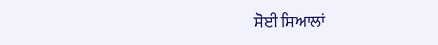ਸੋਈ ਸਿਆਲਾਂ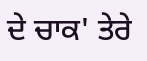ਦੇ ਚਾਕ' ਤੇਰੇ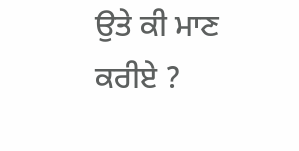ਉਤੇ ਕੀ ਮਾਣ ਕਰੀਏ ?